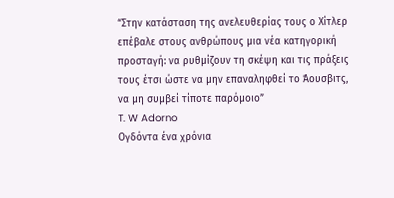“Στην κατάσταση της ανελευθερίας τους ο Χίτλερ επέβαλε στους ανθρώπους μια νέα κατηγορική προσταγή: να ρυθμίζουν τη σκέψη και τις πράξεις τους έτσι ώστε να μην επαναληφθεί το Άουσβιτς, να μη συμβεί τίποτε παρόμοιο”
T. W Adorno
Ογδόντα ένα χρόνια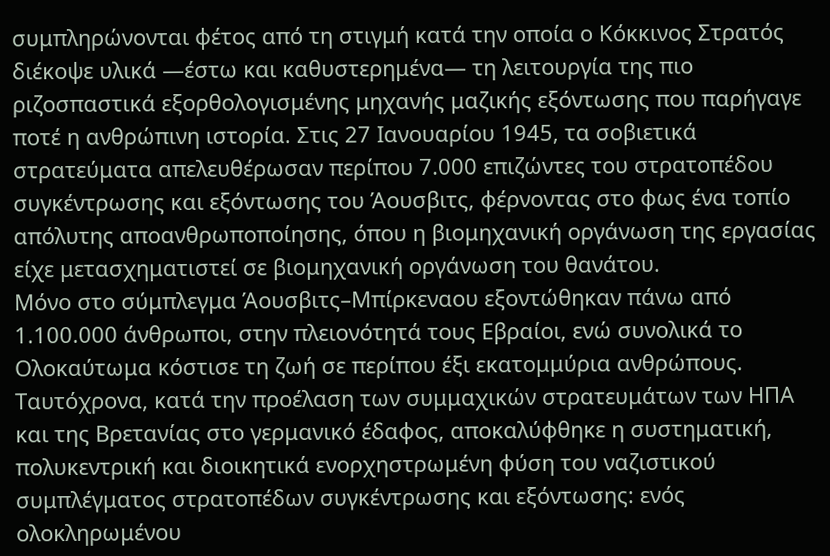συμπληρώνονται φέτος από τη στιγμή κατά την οποία ο Κόκκινος Στρατός διέκοψε υλικά —έστω και καθυστερημένα— τη λειτουργία της πιο ριζοσπαστικά εξορθολογισμένης μηχανής μαζικής εξόντωσης που παρήγαγε ποτέ η ανθρώπινη ιστορία. Στις 27 Ιανουαρίου 1945, τα σοβιετικά στρατεύματα απελευθέρωσαν περίπου 7.000 επιζώντες του στρατοπέδου συγκέντρωσης και εξόντωσης του Άουσβιτς, φέρνοντας στο φως ένα τοπίο απόλυτης αποανθρωποποίησης, όπου η βιομηχανική οργάνωση της εργασίας είχε μετασχηματιστεί σε βιομηχανική οργάνωση του θανάτου.
Μόνο στο σύμπλεγμα Άουσβιτς–Μπίρκεναου εξοντώθηκαν πάνω από 1.100.000 άνθρωποι, στην πλειονότητά τους Εβραίοι, ενώ συνολικά το Ολοκαύτωμα κόστισε τη ζωή σε περίπου έξι εκατομμύρια ανθρώπους. Ταυτόχρονα, κατά την προέλαση των συμμαχικών στρατευμάτων των ΗΠΑ και της Βρετανίας στο γερμανικό έδαφος, αποκαλύφθηκε η συστηματική, πολυκεντρική και διοικητικά ενορχηστρωμένη φύση του ναζιστικού συμπλέγματος στρατοπέδων συγκέντρωσης και εξόντωσης: ενός ολοκληρωμένου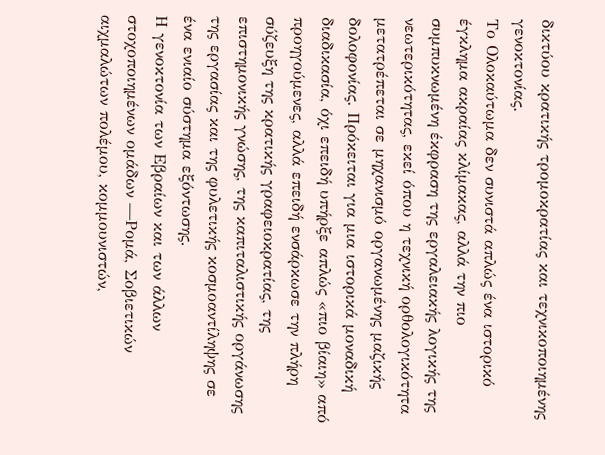δικτύου κρατικής τρομοκρατίας και τεχνικοποιημένης γενοκτονίας.
Το Ολοκαύτωμα δεν συνιστά απλώς ένα ιστορικό έγκλημα ακραίας κλίμακας, αλλά την πιο συμπυκνωμένη έκφραση της εργαλειακής λογικής της νεωτερικότητας, εκεί όπου η τεχνική ορθολογικότητα μετατρέπεται σε μηχανισμό οργανωμένης μαζικής δολοφονίας. Πρόκειται για μια ιστορικά μοναδική διαδικασία, όχι επειδή υπήρξε απλώς «πιο βίαιη» από προηγούμενες, αλλά επειδή ενσάρκωσε την πλήρη σύζευξη της κρατικής γραφειοκρατίας, της επιστημονικής γνώσης, της καπιταλιστικής οργάνωσης της εργασίας και της φυλετικής κοσμοαντίληψης σε ένα ενιαίο σύστημα εξόντωσης.
Η γενοκτονία των Εβραίων και των άλλων στοχοποιημένων ομάδων —Ρομά, Σοβιετικών αιχμαλώτων πολέμου, κομμουνιστών,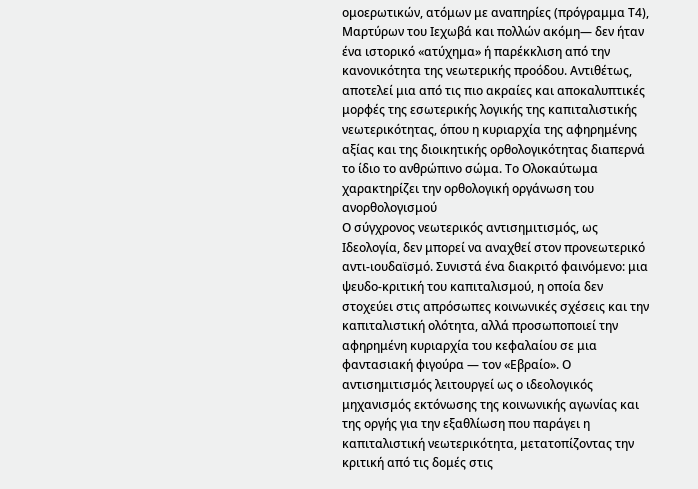ομοερωτικών, ατόμων με αναπηρίες (πρόγραμμα Τ4), Μαρτύρων του Ιεχωβά και πολλών ακόμη— δεν ήταν ένα ιστορικό «ατύχημα» ή παρέκκλιση από την κανονικότητα της νεωτερικής προόδου. Αντιθέτως, αποτελεί μια από τις πιο ακραίες και αποκαλυπτικές μορφές της εσωτερικής λογικής της καπιταλιστικής νεωτερικότητας, όπου η κυριαρχία της αφηρημένης αξίας και της διοικητικής ορθολογικότητας διαπερνά το ίδιο το ανθρώπινο σώμα. Το Ολοκαύτωμα χαρακτηρίζει την ορθολογική οργάνωση του ανορθολογισμού
Ο σύγχρονος νεωτερικός αντισημιτισμός, ως Ιδεολογία, δεν μπορεί να αναχθεί στον προνεωτερικό αντι-ιουδαϊσμό. Συνιστά ένα διακριτό φαινόμενο: μια ψευδο-κριτική του καπιταλισμού, η οποία δεν στοχεύει στις απρόσωπες κοινωνικές σχέσεις και την καπιταλιστική ολότητα, αλλά προσωποποιεί την αφηρημένη κυριαρχία του κεφαλαίου σε μια φαντασιακή φιγούρα — τον «Εβραίο». Ο αντισημιτισμός λειτουργεί ως ο ιδεολογικός μηχανισμός εκτόνωσης της κοινωνικής αγωνίας και της οργής για την εξαθλίωση που παράγει η καπιταλιστική νεωτερικότητα, μετατοπίζοντας την κριτική από τις δομές στις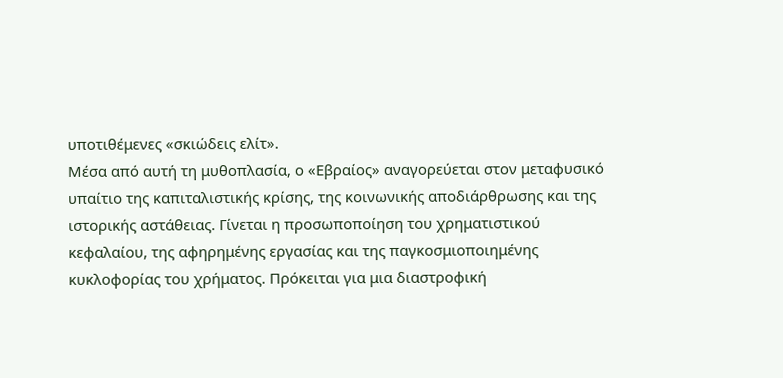υποτιθέμενες «σκιώδεις ελίτ».
Μέσα από αυτή τη μυθοπλασία, ο «Εβραίος» αναγορεύεται στον μεταφυσικό υπαίτιο της καπιταλιστικής κρίσης, της κοινωνικής αποδιάρθρωσης και της ιστορικής αστάθειας. Γίνεται η προσωποποίηση του χρηματιστικού κεφαλαίου, της αφηρημένης εργασίας και της παγκοσμιοποιημένης κυκλοφορίας του χρήματος. Πρόκειται για μια διαστροφική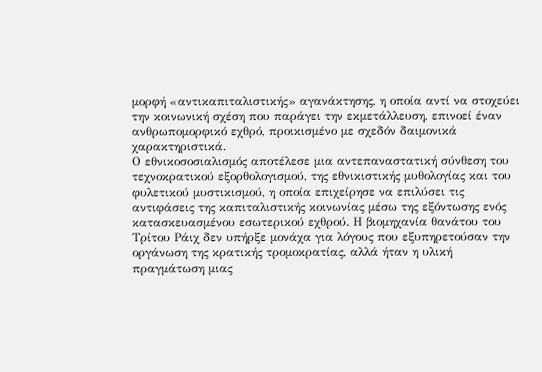μορφή «αντικαπιταλιστικής» αγανάκτησης, η οποία αντί να στοχεύει την κοινωνική σχέση που παράγει την εκμετάλλευση, επινοεί έναν ανθρωπομορφικό εχθρό, προικισμένο με σχεδόν δαιμονικά χαρακτηριστικά.
Ο εθνικοσοσιαλισμός αποτέλεσε μια αντεπαναστατική σύνθεση του τεχνοκρατικού εξορθολογισμού, της εθνικιστικής μυθολογίας και του φυλετικού μυστικισμού, η οποία επιχείρησε να επιλύσει τις αντιφάσεις της καπιταλιστικής κοινωνίας μέσω της εξόντωσης ενός κατασκευασμένου εσωτερικού εχθρού. Η βιομηχανία θανάτου του Τρίτου Ράιχ δεν υπήρξε μονάχα για λόγους που εξυπηρετούσαν την οργάνωση της κρατικής τρομοκρατίας, αλλά ήταν η υλική πραγμάτωση μιας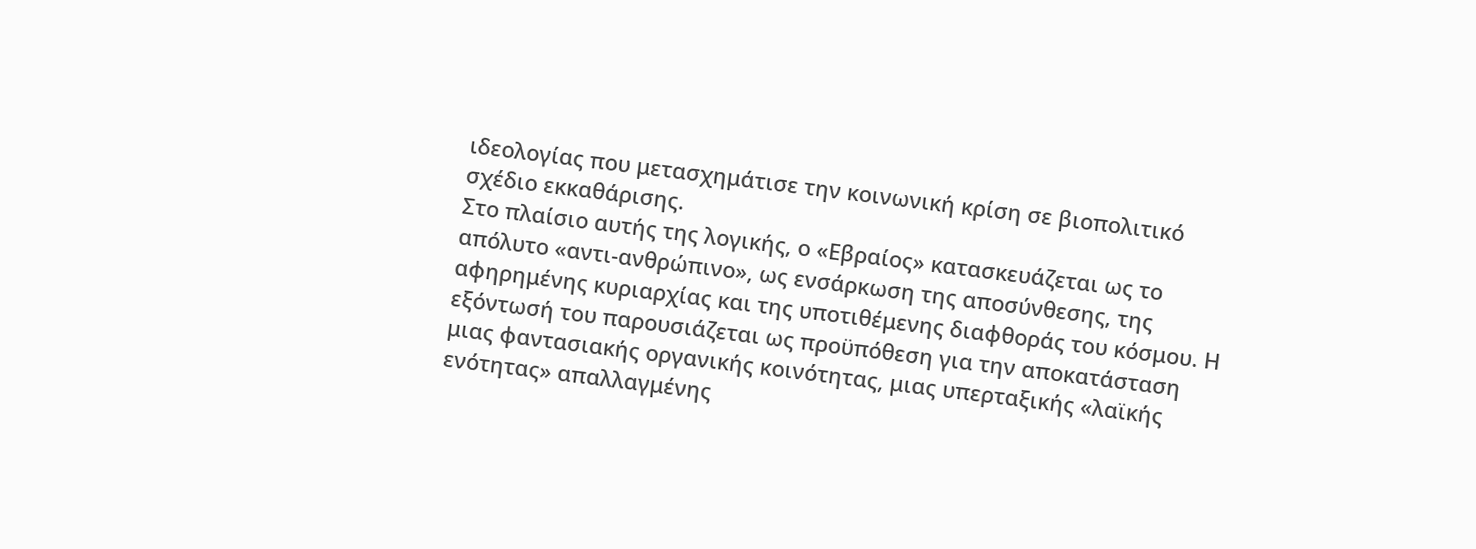ιδεολογίας που μετασχημάτισε την κοινωνική κρίση σε βιοπολιτικό σχέδιο εκκαθάρισης.
Στο πλαίσιο αυτής της λογικής, ο «Εβραίος» κατασκευάζεται ως το απόλυτο «αντι-ανθρώπινο», ως ενσάρκωση της αποσύνθεσης, της αφηρημένης κυριαρχίας και της υποτιθέμενης διαφθοράς του κόσμου. Η εξόντωσή του παρουσιάζεται ως προϋπόθεση για την αποκατάσταση μιας φαντασιακής οργανικής κοινότητας, μιας υπερταξικής «λαϊκής ενότητας» απαλλαγμένης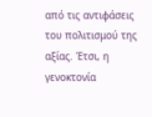από τις αντιφάσεις του πολιτισμού της αξίας. Έτσι, η γενοκτονία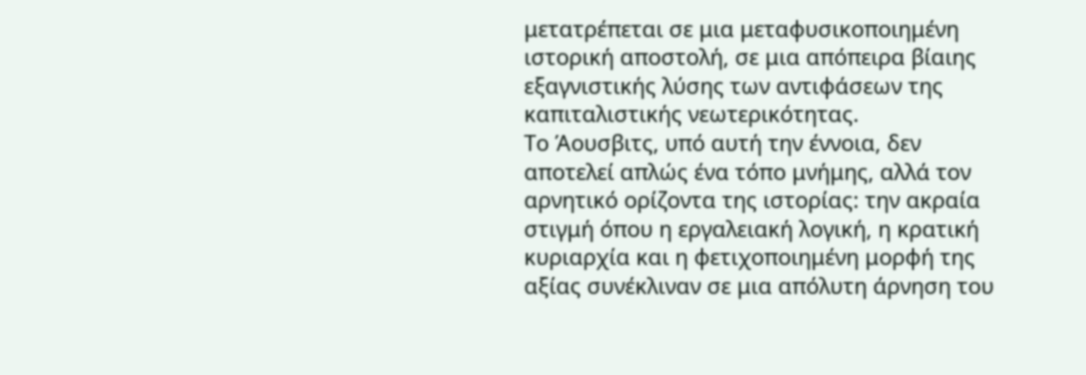μετατρέπεται σε μια μεταφυσικοποιημένη ιστορική αποστολή, σε μια απόπειρα βίαιης εξαγνιστικής λύσης των αντιφάσεων της καπιταλιστικής νεωτερικότητας.
Το Άουσβιτς, υπό αυτή την έννοια, δεν αποτελεί απλώς ένα τόπο μνήμης, αλλά τον αρνητικό ορίζοντα της ιστορίας: την ακραία στιγμή όπου η εργαλειακή λογική, η κρατική κυριαρχία και η φετιχοποιημένη μορφή της αξίας συνέκλιναν σε μια απόλυτη άρνηση του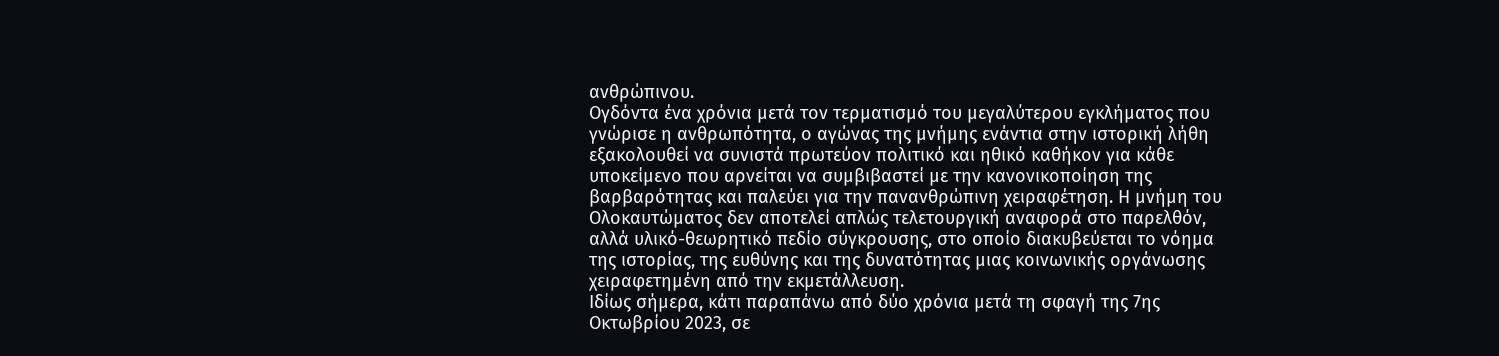ανθρώπινου.
Ογδόντα ένα χρόνια μετά τον τερματισμό του μεγαλύτερου εγκλήματος που γνώρισε η ανθρωπότητα, ο αγώνας της μνήμης ενάντια στην ιστορική λήθη εξακολουθεί να συνιστά πρωτεύον πολιτικό και ηθικό καθήκον για κάθε υποκείμενο που αρνείται να συμβιβαστεί με την κανονικοποίηση της βαρβαρότητας και παλεύει για την πανανθρώπινη χειραφέτηση. Η μνήμη του Ολοκαυτώματος δεν αποτελεί απλώς τελετουργική αναφορά στο παρελθόν, αλλά υλικό-θεωρητικό πεδίο σύγκρουσης, στο οποίο διακυβεύεται το νόημα της ιστορίας, της ευθύνης και της δυνατότητας μιας κοινωνικής οργάνωσης χειραφετημένη από την εκμετάλλευση.
Ιδίως σήμερα, κάτι παραπάνω από δύο χρόνια μετά τη σφαγή της 7ης Οκτωβρίου 2023, σε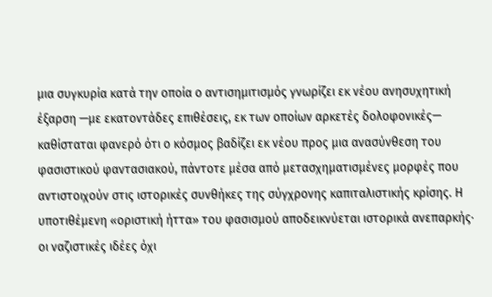μια συγκυρία κατά την οποία ο αντισημιτισμός γνωρίζει εκ νέου ανησυχητική έξαρση —με εκατοντάδες επιθέσεις, εκ των οποίων αρκετές δολοφονικές— καθίσταται φανερό ότι ο κόσμος βαδίζει εκ νέου προς μια ανασύνθεση του φασιστικού φαντασιακού, πάντοτε μέσα από μετασχηματισμένες μορφές που αντιστοιχούν στις ιστορικές συνθήκες της σύγχρονης καπιταλιστικής κρίσης. Η υποτιθέμενη «οριστική ήττα» του φασισμού αποδεικνύεται ιστορικά ανεπαρκής· οι ναζιστικές ιδέες όχι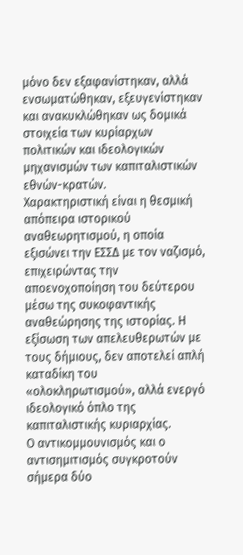μόνο δεν εξαφανίστηκαν, αλλά ενσωματώθηκαν, εξευγενίστηκαν και ανακυκλώθηκαν ως δομικά στοιχεία των κυρίαρχων πολιτικών και ιδεολογικών μηχανισμών των καπιταλιστικών εθνών-κρατών.
Χαρακτηριστική είναι η θεσμική απόπειρα ιστορικού αναθεωρητισμού, η οποία εξισώνει την ΕΣΣΔ με τον ναζισμό, επιχειρώντας την αποενοχοποίηση του δεύτερου μέσω της συκοφαντικής αναθεώρησης της ιστορίας. Η εξίσωση των απελευθερωτών με τους δήμιους, δεν αποτελεί απλή καταδίκη του «ολοκληρωτισμού», αλλά ενεργό ιδεολογικό όπλο της καπιταλιστικής κυριαρχίας.
Ο αντικομμουνισμός και ο αντισημιτισμός συγκροτούν σήμερα δύο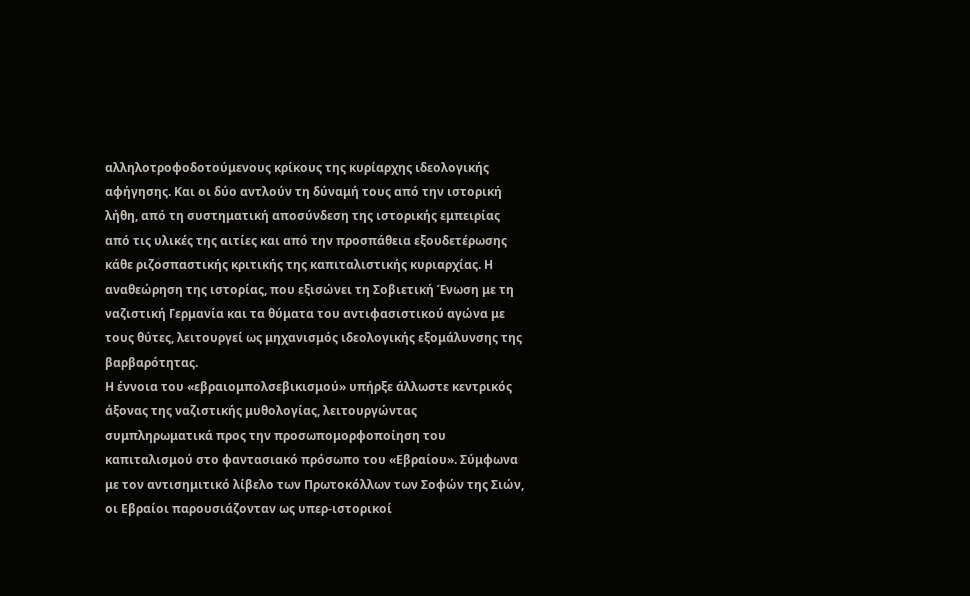αλληλοτροφοδοτούμενους κρίκους της κυρίαρχης ιδεολογικής αφήγησης. Και οι δύο αντλούν τη δύναμή τους από την ιστορική λήθη, από τη συστηματική αποσύνδεση της ιστορικής εμπειρίας από τις υλικές της αιτίες και από την προσπάθεια εξουδετέρωσης κάθε ριζοσπαστικής κριτικής της καπιταλιστικής κυριαρχίας. Η αναθεώρηση της ιστορίας, που εξισώνει τη Σοβιετική Ένωση με τη ναζιστική Γερμανία και τα θύματα του αντιφασιστικού αγώνα με τους θύτες, λειτουργεί ως μηχανισμός ιδεολογικής εξομάλυνσης της βαρβαρότητας.
Η έννοια του «εβραιομπολσεβικισμού» υπήρξε άλλωστε κεντρικός άξονας της ναζιστικής μυθολογίας, λειτουργώντας συμπληρωματικά προς την προσωπομορφοποίηση του καπιταλισμού στο φαντασιακό πρόσωπο του «Εβραίου». Σύμφωνα με τον αντισημιτικό λίβελο των Πρωτοκόλλων των Σοφών της Σιών, οι Εβραίοι παρουσιάζονταν ως υπερ-ιστορικοί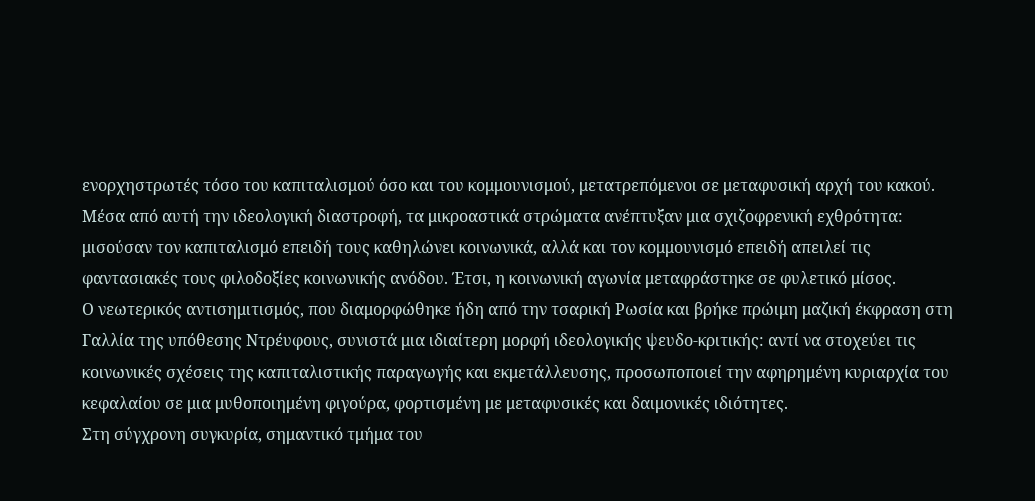ενορχηστρωτές τόσο του καπιταλισμού όσο και του κομμουνισμού, μετατρεπόμενοι σε μεταφυσική αρχή του κακού. Μέσα από αυτή την ιδεολογική διαστροφή, τα μικροαστικά στρώματα ανέπτυξαν μια σχιζοφρενική εχθρότητα: μισούσαν τον καπιταλισμό επειδή τους καθηλώνει κοινωνικά, αλλά και τον κομμουνισμό επειδή απειλεί τις φαντασιακές τους φιλοδοξίες κοινωνικής ανόδου. Έτσι, η κοινωνική αγωνία μεταφράστηκε σε φυλετικό μίσος.
Ο νεωτερικός αντισημιτισμός, που διαμορφώθηκε ήδη από την τσαρική Ρωσία και βρήκε πρώιμη μαζική έκφραση στη Γαλλία της υπόθεσης Ντρέυφους, συνιστά μια ιδιαίτερη μορφή ιδεολογικής ψευδο-κριτικής: αντί να στοχεύει τις κοινωνικές σχέσεις της καπιταλιστικής παραγωγής και εκμετάλλευσης, προσωποποιεί την αφηρημένη κυριαρχία του κεφαλαίου σε μια μυθοποιημένη φιγούρα, φορτισμένη με μεταφυσικές και δαιμονικές ιδιότητες.
Στη σύγχρονη συγκυρία, σημαντικό τμήμα του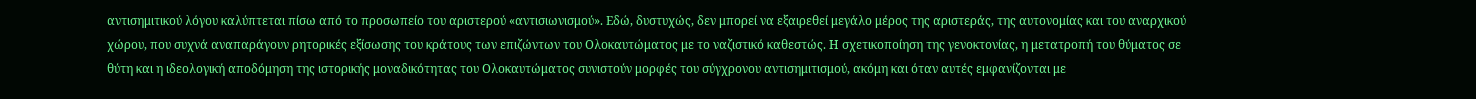αντισημιτικού λόγου καλύπτεται πίσω από το προσωπείο του αριστερού «αντισιωνισμού». Εδώ, δυστυχώς, δεν μπορεί να εξαιρεθεί μεγάλο μέρος της αριστεράς, της αυτονομίας και του αναρχικού χώρου, που συχνά αναπαράγουν ρητορικές εξίσωσης του κράτους των επιζώντων του Ολοκαυτώματος με το ναζιστικό καθεστώς. Η σχετικοποίηση της γενοκτονίας, η μετατροπή του θύματος σε θύτη και η ιδεολογική αποδόμηση της ιστορικής μοναδικότητας του Ολοκαυτώματος συνιστούν μορφές του σύγχρονου αντισημιτισμού, ακόμη και όταν αυτές εμφανίζονται με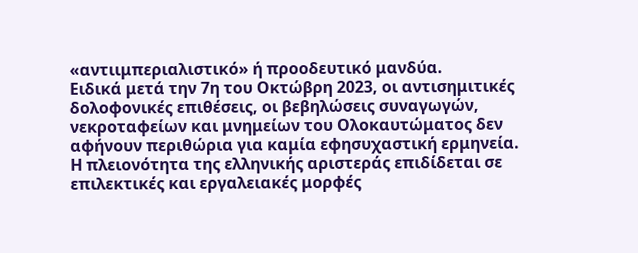«αντιιμπεριαλιστικό» ή προοδευτικό μανδύα.
Ειδικά μετά την 7η του Οκτώβρη 2023, οι αντισημιτικές δολοφονικές επιθέσεις, οι βεβηλώσεις συναγωγών, νεκροταφείων και μνημείων του Ολοκαυτώματος δεν αφήνουν περιθώρια για καμία εφησυχαστική ερμηνεία.
Η πλειονότητα της ελληνικής αριστεράς επιδίδεται σε επιλεκτικές και εργαλειακές μορφές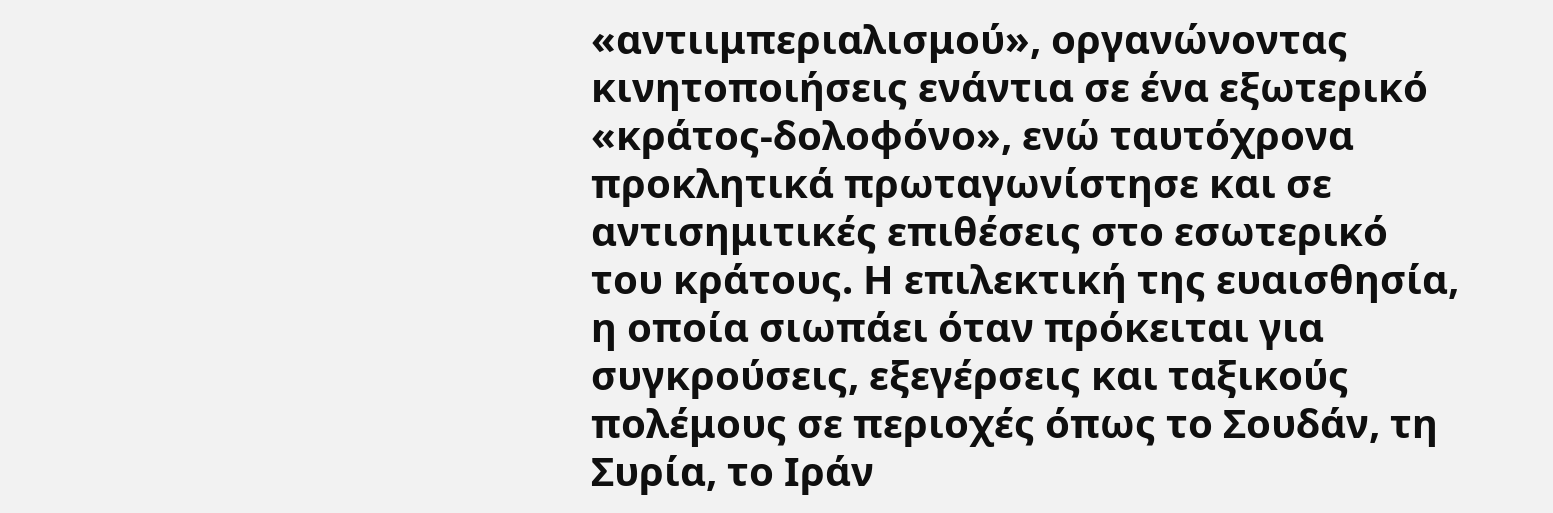«αντιιμπεριαλισμού», οργανώνοντας κινητοποιήσεις ενάντια σε ένα εξωτερικό «κράτος-δολοφόνο», ενώ ταυτόχρονα προκλητικά πρωταγωνίστησε και σε αντισημιτικές επιθέσεις στο εσωτερικό του κράτους. Η επιλεκτική της ευαισθησία, η οποία σιωπάει όταν πρόκειται για συγκρούσεις, εξεγέρσεις και ταξικούς πολέμους σε περιοχές όπως το Σουδάν, τη Συρία, το Ιράν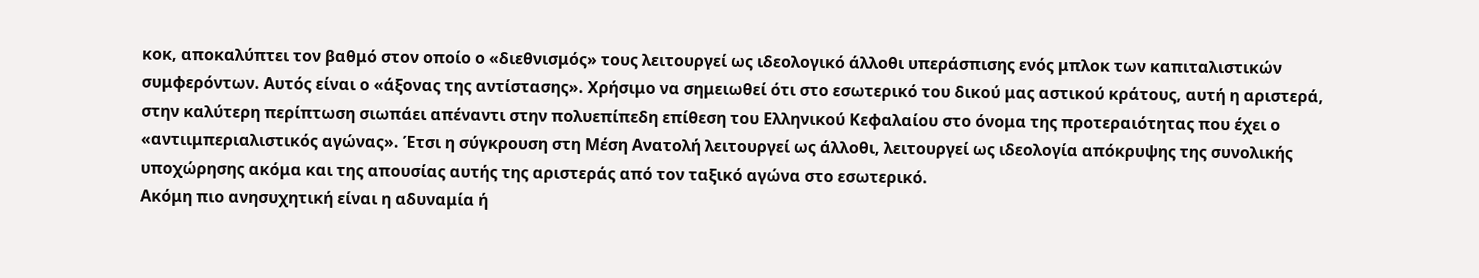κοκ, αποκαλύπτει τον βαθμό στον οποίο ο «διεθνισμός» τους λειτουργεί ως ιδεολογικό άλλοθι υπεράσπισης ενός μπλοκ των καπιταλιστικών συμφερόντων. Αυτός είναι ο «άξονας της αντίστασης». Χρήσιμο να σημειωθεί ότι στο εσωτερικό του δικού μας αστικού κράτους, αυτή η αριστερά, στην καλύτερη περίπτωση σιωπάει απέναντι στην πολυεπίπεδη επίθεση του Ελληνικού Κεφαλαίου στο όνομα της προτεραιότητας που έχει ο «αντιιμπεριαλιστικός αγώνας». Έτσι η σύγκρουση στη Μέση Ανατολή λειτουργεί ως άλλοθι, λειτουργεί ως ιδεολογία απόκρυψης της συνολικής υποχώρησης ακόμα και της απουσίας αυτής της αριστεράς από τον ταξικό αγώνα στο εσωτερικό.
Ακόμη πιο ανησυχητική είναι η αδυναμία ή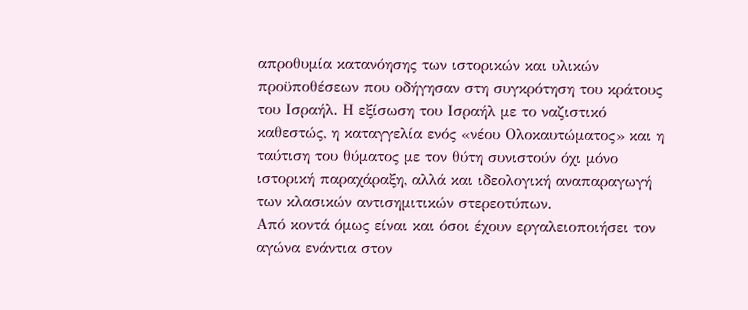απροθυμία κατανόησης των ιστορικών και υλικών προϋποθέσεων που οδήγησαν στη συγκρότηση του κράτους του Ισραήλ. Η εξίσωση του Ισραήλ με το ναζιστικό καθεστώς, η καταγγελία ενός «νέου Ολοκαυτώματος» και η ταύτιση του θύματος με τον θύτη συνιστούν όχι μόνο ιστορική παραχάραξη, αλλά και ιδεολογική αναπαραγωγή των κλασικών αντισημιτικών στερεοτύπων.
Από κοντά όμως είναι και όσοι έχουν εργαλειοποιήσει τον αγώνα ενάντια στον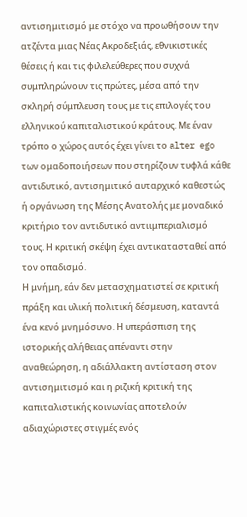αντισημιτισμό με στόχο να προωθήσουν την ατζέντα μιας Νέας Ακροδεξιάς, εθνικιστικές θέσεις ή και τις φιλελεύθερες που συχνά συμπληρώνουν τις πρώτες, μέσα από την σκληρή σύμπλευση τους με τις επιλογές του ελληνικού καπιταλιστικού κράτους. Με έναν τρόπο ο χώρος αυτός έχει γίνει το alter ego των ομαδοποιήσεων που στηρίζουν τυφλά κάθε αντιδυτικό, αντισημιτικό αυταρχικό καθεστώς ή οργάνωση της Μέσης Ανατολής με μοναδικό κριτήριο τον αντιδυτικό αντιιμπεριαλισμό τους. Η κριτική σκέψη έχει αντικατασταθεί από τον οπαδισμό.
Η μνήμη, εάν δεν μετασχηματιστεί σε κριτική πράξη και υλική πολιτική δέσμευση, καταντά ένα κενό μνημόσυνο. Η υπεράσπιση της ιστορικής αλήθειας απέναντι στην αναθεώρηση, η αδιάλλακτη αντίσταση στον αντισημιτισμό και η ριζική κριτική της καπιταλιστικής κοινωνίας αποτελούν αδιαχώριστες στιγμές ενός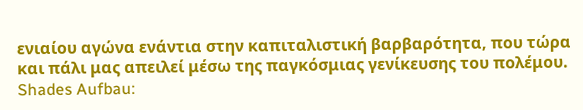ενιαίου αγώνα ενάντια στην καπιταλιστική βαρβαρότητα, που τώρα και πάλι μας απειλεί μέσω της παγκόσμιας γενίκευσης του πολέμου.
Shades Aufbau: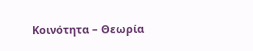Κοινότητα – Θεωρία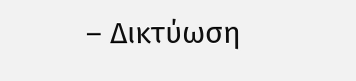– Δικτύωση